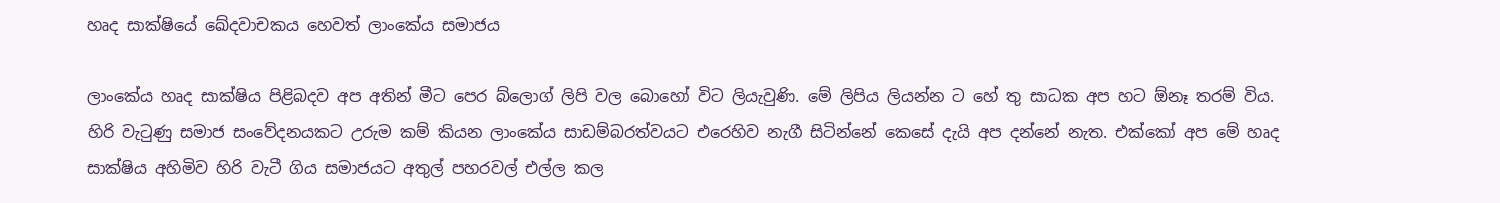හෘද සාක්ෂියේ ඛේදවාචකය හෙවත් ලාංකේය සමාජය

ලාංකේය හෘද සාක්ෂිය පිළිබදව අප අතින් මීට පෙර බ්ලොග් ලිපි වල බොහෝ විට ලියැවුණි. මේ ලිපිය ලියන්න ට හේ තු සාධක අප හට ඕනෑ තරම් විය. හිරි වැටුණු සමාජ සංවේදනයකට උරුම කම් කියන ලාංකේය සාඩම්බරත්වයට එරෙහිව නැගී සිටින්නේ කෙසේ දැයි අප දන්නේ නැත. එක්කෝ අප මේ හෘද සාක්ෂිය අහිමිව හිරි වැටී ගිය සමාජයට අතුල් පහරවල් එල්ල කල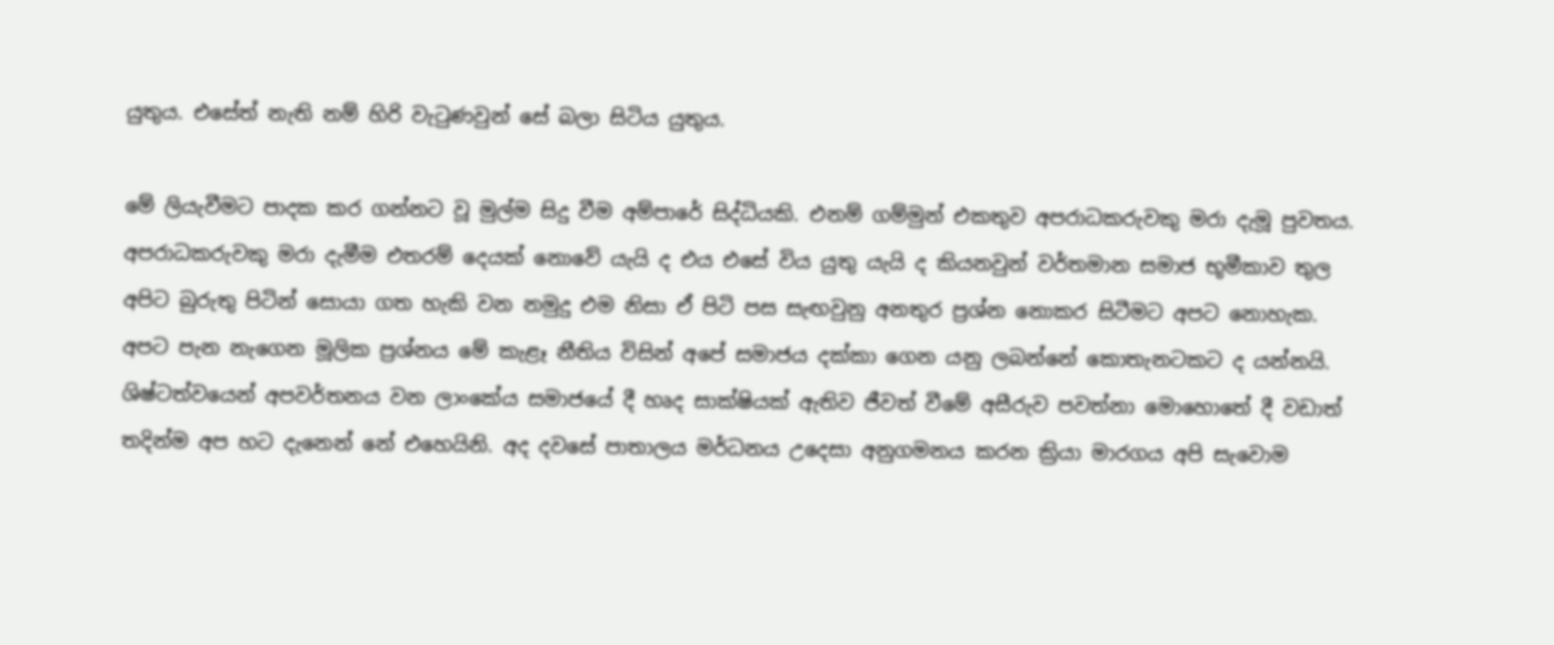යුතුය. එසේත් නැති නම් හිරි වැටුණවුන් සේ බලා සිටිය යුතුය.

මේ ලියැවීමට පාදක කර ගන්නට වූ මුල්ම සිදු වීම අම්පාරේ සිද්ධියකි. එනම් ගම්මුන් එකතුව අපරාධකරුවකු මරා දැමූ පුවතය. අපරාධකරුවකු මරා දැමීම එතරම් දෙයක් නොවේ යැයි ද එය එසේ විය යුතු යැයි ද කියනවුන් වර්තමාන සමාජ භූමීකාව තුල අපිට බුරුතු පිටින් සොයා ගත හැකි වන නමුදු එම නිසා ඒ පිටි පස සැඟවුනු අනතුර ප්‍රශ්න නොකර සිටීමට අපට නොහැක. අපට පැන නැගෙන මූලික ප්‍රශ්නය මේ කැළෑ නීතිය විසින් අපේ සමාජය දක්කා ගෙන යනු ලබන්නේ කොතැනටකට ද යන්නයි. ශිෂ්ටත්වයෙන් අපවර්තනය වන ලාංකේය සමාජයේ දී හෘද සාක්ෂියක් ඇතිව ජීවත් වීමේ අසීරුව පවත්නා මොහොතේ දී වඩාත් තදින්ම අප හට දැනෙන් නේ එහෙයිනි. අද දවසේ පාතාලය මර්ධනය උදෙසා අනුගමනය කරන ක්‍රියා මාරගය අපි සැවොම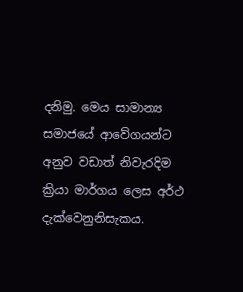දනිමු. මෙය සාමාන්‍ය සමාජයේ ආවේගයන්ට අනුව වඩාත් නිවැරදිම ක්‍රියා මාර්ගය ලෙස අර්ථ දැක්වෙනුනිසැකය.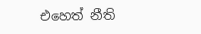එහෙත් නීති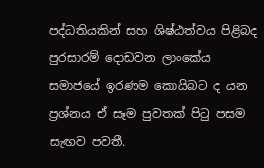පද්ධතියකින් සහ ශිෂ්ඨත්වය පිළිබද පුරසාරම් දොඩවන ලාංකේය සමාජයේ ඉරණම කොයිබට ද යන ප්‍රශ්නය ඒ සෑම පුවතක් පිටු පසම සැඟව පවතී.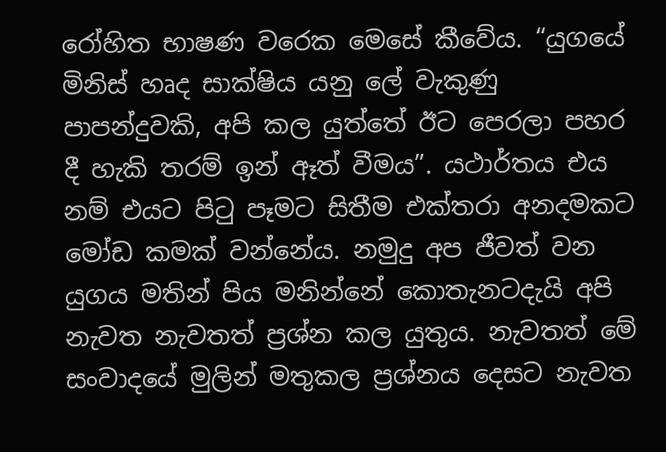රෝහිත භාෂණ වරෙක මෙසේ කීවේය. “යුගයේ මිනිස් හෘද සාක්ෂිය යනු ලේ වැකුණු පාපන්දුවකි, අපි කල යුත්තේ ඊට පෙරලා පහර දී හැකි තරම් ඉන් ඈත් වීමය”. යථාර්තය එය නම් එයට පිටු පෑමට සිතීම එක්තරා අනදමකට මෝඩ කමක් වන්නේය. නමුදු අප ජීවත් වන යුගය මතින් පිය මනින්නේ කොතැනටදැයි අපි නැවත නැවතත් ප්‍රශ්න කල යුතුය. නැවතත් මේ සංවාදයේ මුලින් මතුකල ප්‍රශ්නය දෙසට නැවත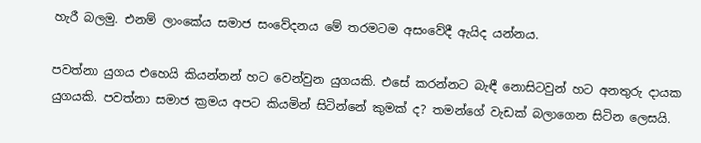හැරී බලමු. එනම් ලාංකේය සමාජ සංවේදනය මේ තරමටම අසංවේදී ඇයිද යන්නය.

පවත්නා යුගය එහෙයි කියන්නන් හට වෙන්වුන යුගයකි. එසේ කරන්නට බැඳී නොසිටවුන් හට අනතුරු දායක යුගයකි. පවත්නා සමාජ ක්‍රමය අපට කියමින් සිටින්නේ කුමක් ද? තමන්ගේ වැඩක් බලාගෙන සිටින ලෙසයි.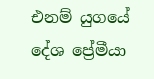එනම් යුගයේ දේශ ප්‍රේමීයා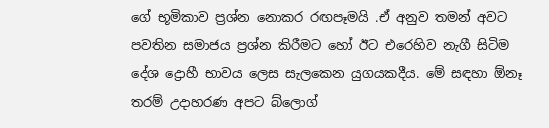ගේ භූමිකාව ප්‍රශ්න නොකර රඟපෑමයි .ඒ අනුව තමන් අවට පවතින සමාජය ප්‍රශ්න කිරීමට හෝ ඊට එරෙහිව නැගී සිටිම දේශ ද්‍රොහී භාවය ලෙස සැලකෙන යුගයකදීය. මේ සඳහා ඕනෑ තරම් උදාහරණ අපට බ්ලොග්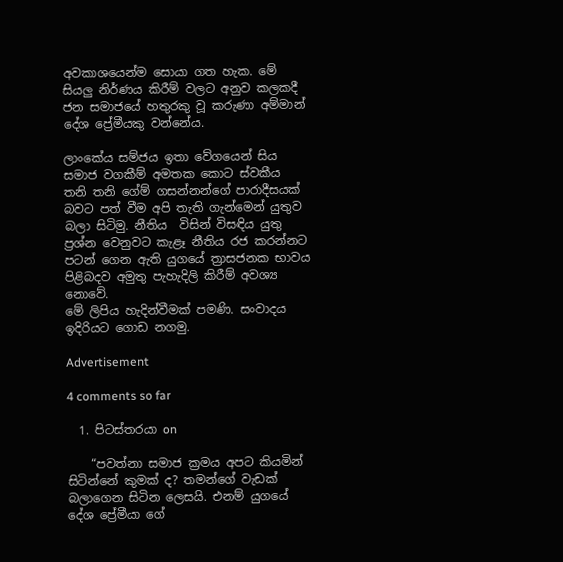අවකාශයෙන්ම සොයා ගත හැක. මේ සියලු නිර්ණය කිරීම් වලට අනුව කලකදී ජන සමාජයේ හතුරකු වූ කරුණා අම්මාන් දේශ ප්‍රේමීයකු වන්නේය.

ලාංකේය සම්ජය ඉතා වේගයෙන් සිය සමාජ වගකීම් අමතක කොට ස්වකීය තනි තනි ගේම් ගසන්නන්ගේ පාරාදීසයක් බවට පත් වීම අපි තැති ගැන්මෙන් යුතුව බලා සිටිමු. නීතිය  විසින් විසඳිය යුතු ප්‍රශ්න වෙනුවට කැළෑ නීතිය රජ කරන්නට පටන් ගෙන ඇති යුගයේ ත්‍රාසජනක භාවය පිළිබදව අමුතු පැහැදිලි කිරීම් අවශ්‍ය නොවේ.
මේ ලිපිය හැදින්වීමක් පමණි. සංවාදය ඉදිරියට ගොඩ නගමු.

Advertisement

4 comments so far

  1. පිටස්තරයා on

    “පවත්නා සමාජ ක්‍රමය අපට කියමින් සිටින්නේ කුමක් ද? තමන්ගේ වැඩක් බලාගෙන සිටින ලෙසයි. එනම් යුගයේ දේශ ප්‍රේමීයා ගේ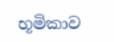භූමිකාව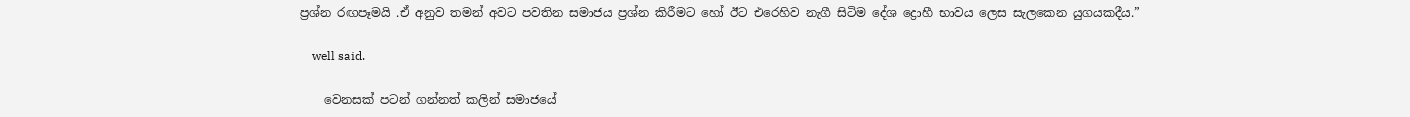ප්‍රශ්න රඟපෑමයි .ඒ අනුව තමන් අවට පවතින සමාජය ප්‍රශ්න කිරීමට හෝ ඊට එරෙහිව නැගී සිටිම දේශ ද්‍රොහී භාවය ලෙස සැලකෙන යුගයකදීය.”

    well said.

    වෙනසක් පටන් ගන්නත් කලින් සමාජයේ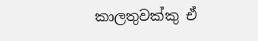කාලතුවක්කු ඒ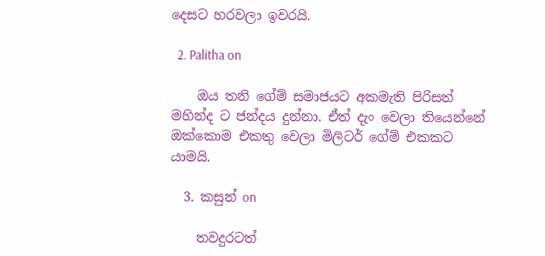දෙසට හරවලා ඉවරයි.

  2. Palitha on

    ඔය තනි ගේම් සමාජයට අකමැති පිරිසත් මහින්ද ට ජන්දය දුන්නා. ඒත් දැං වෙලා තියෙන්නේ ඔක්කොම එකතු වෙලා මිලිටර් ගේම් එකකට යාමයි.

  3. කසුන් on

    තවදුරටත්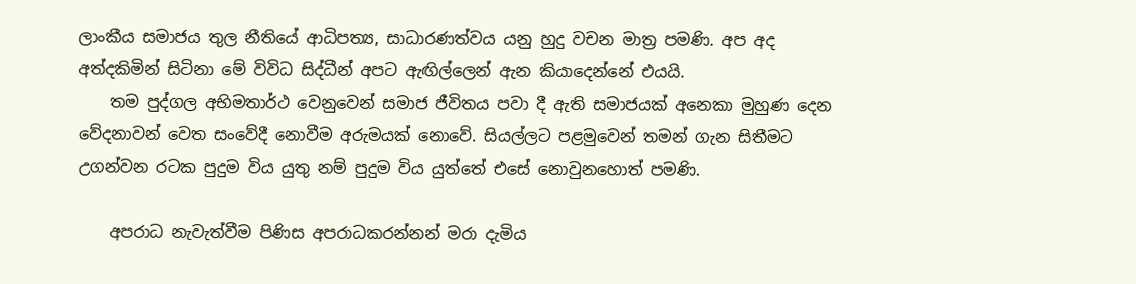ලාංකීය සමාජය තුල නීතියේ ආධිපත්‍ය, සාධාරණත්වය යනු හුදු වචන මාත්‍ර පමණි. අප අද අත්දකිමින් සිටිනා මේ විවිධ සිද්ධීන් අපට ඇඟිල්ලෙන් ඇන කියාදෙන්නේ එයයි.
    තම පුද්ගල අභිමතාර්ථ වෙනුවෙන් සමාජ ජීවිතය පවා දී ඇති සමාජයක් අනෙකා මුහුණ දෙන වේදනාවන් වෙත සංවේදී නොවීම අරුමයක් නොවේ. සියල්ලට පළමුවෙන් තමන් ගැන සිතීමට උගන්වන රටක පුදුම විය යුතු නම් පුදුම විය යුත්තේ එසේ නොවුනහොත් පමණි.

    අපරාධ නැවැත්වීම පිණිස අපරාධකරන්නන් මරා දැමිය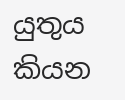යුතුය කියන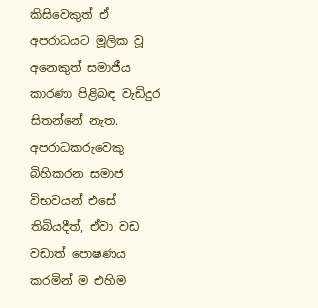කිසිවෙකුත් ඒ අපරාධයට මූලික වූ අනෙකුත් සමාජීය කාරණා පිළිබඳ වැඩිදුර සිතන්නේ නැත. අපරාධකරුවෙකු බිහිකරන සමාජ විභවයන් එසේ තිබියදීත්, ඒවා වඩ වඩාත් පොෂණය කරමින් ම එහිම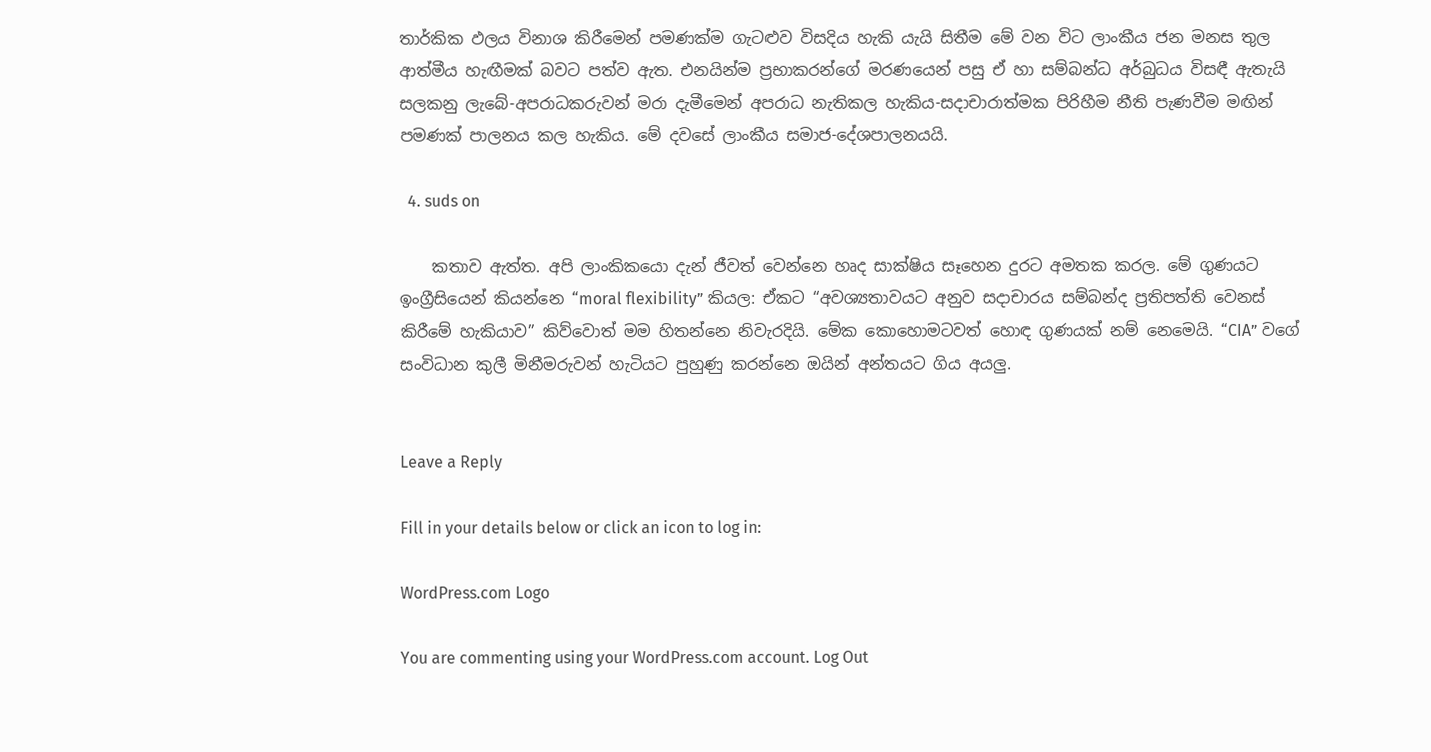තාර්කික ඵලය විනාශ කිරීමෙන් පමණක්ම ගැටළුව විසදිය හැකි යැයි සිතීම මේ වන විට ලාංකීය ජන මනස තුල ආත්මීය හැඟීමක් බවට පත්ව ඇත. එනයින්ම ප්‍රභාකරන්ගේ මරණයෙන් පසු ඒ හා සම්බන්ධ අර්බුධය විසඳී ඇතැයි සලකනු ලැබේ-අපරාධකරුවන් මරා දැමීමෙන් අපරාධ නැතිකල හැකිය-සදාචාරාත්මක පිරිහීම නීති පැණවීම මඟින් පමණක් පාලනය කල හැකිය. මේ දවසේ ලාංකීය සමාජ-දේශපාලනයයි.

  4. suds on

    කතාව ඇත්ත. අපි ලාංකිකයො දැන් ජීවත් වෙන්නෙ හෘද සාක්ෂිය සෑහෙන දුරට අමතක කරල. මේ ගුණයට ඉංග්‍රීසියෙන් කියන්නෙ “moral flexibility” කියල: ඒකට “අවශ්‍යතාවයට අනුව සදාචාරය සම්බන්ද ප්‍රතිපත්ති වෙනස් කිරීමේ හැකියාව” කිව්වොත් මම හිතන්නෙ නිවැරදියි. මේක කොහොමටවත් ‍හොඳ ගුණයක් නම් නෙමෙයි. “CIA” වගේ සංවිධාන කුලී මිනීමරුවන් හැටියට පුහුණු කරන්නෙ ඔයින් අන්තයට ගිය අයලු.


Leave a Reply

Fill in your details below or click an icon to log in:

WordPress.com Logo

You are commenting using your WordPress.com account. Log Out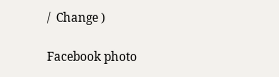/  Change )

Facebook photo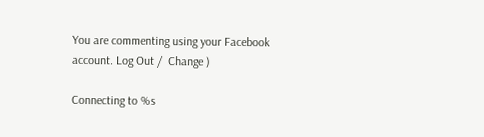You are commenting using your Facebook account. Log Out /  Change )

Connecting to %s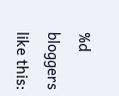%d bloggers like this: